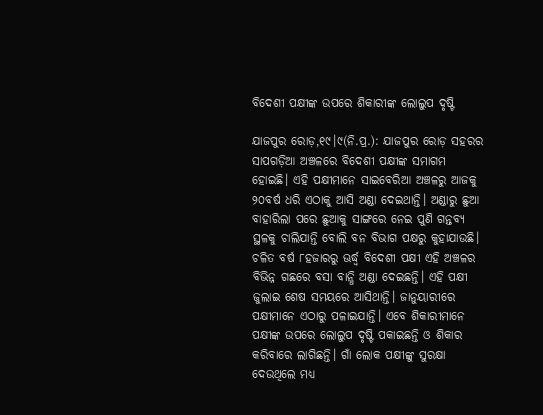ବିଦେଶୀ ପକ୍ଷୀଙ୍କ ଉପରେ ଶିକାରୀଙ୍କ ଲୋଲୁପ ଦୃଷ୍ଟି

ଯାଜପୁର ରୋଡ଼,୧୯।୯(ନି.ପ୍ର.): ଯାଜପୁର ରୋଡ଼ ସହରର ସାପଗଡ଼ିଆ ଅଞ୍ଚଳରେ ବିଦେଶୀ ପକ୍ଷୀଙ୍କ ସମାଗମ ହୋଇଛି। ଏହି ପକ୍ଷୀମାନେ ସାଇବେରିଆ ଅଞ୍ଚଳରୁ ଆଜକୁ ୨୦ବର୍ଷ ଧରି ଏଠାକୁ ଆସି ଅଣ୍ଡା ଦେଇଥାନ୍ତି। ଅଣ୍ଡାରୁ ଛୁଆ ବାହାରିଲା ପରେ ଛୁଆକୁ ସାଙ୍ଗରେ ନେଇ ପୁଣି ଗନ୍ତବ୍ୟ ସ୍ଥଳକୁ ଚାଲିଯାନ୍ତି ବୋଲି ବନ ବିଭାଗ ପକ୍ଷରୁ କୁହାଯାଉଛି। ଚଳିତ ବର୍ଷ ୮ହଜାରରୁ ଊର୍ଦ୍ଧ୍ୱ ବିଦେଶୀ ପକ୍ଷୀ ଏହି ଅଞ୍ଚଳର ବିଭିନ୍ନ ଗଛରେ ବସା ବାନ୍ଧି ଅଣ୍ଡା ଦେଇଛନ୍ତି। ଏହି ପକ୍ଷୀ ଜୁଲାଇ ଶେଷ ସମୟରେ ଆସିଥାନ୍ତି। ଜାନୁୟାରୀରେ ପକ୍ଷୀମାନେ ଏଠାରୁ ପଳାଇଯାନ୍ତି। ଏବେ ଶିକାରୀମାନେ ପକ୍ଷୀଙ୍କ ଉପରେ ଲୋଲୁପ ଦୃଷ୍ଟି ପକାଇଛନ୍ତି ଓ ଶିକାର କରିବାରେ ଲାଗିଛନ୍ତି। ଗାଁ ଲୋକ ପକ୍ଷୀଙ୍କୁ ସୁରକ୍ଷା ଦେଉଥିଲେ ମଧ୍ୟ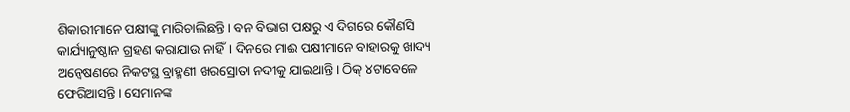ଶିକାରୀମାନେ ପକ୍ଷୀଙ୍କୁ ମାରିଚାଲିଛନ୍ତି। ବନ ବିଭାଗ ପକ୍ଷରୁ ଏ ଦିଗରେ କୌଣସି କାର୍ଯ୍ୟାନୁଷ୍ଠାନ ଗ୍ରହଣ କରାଯାଉ ନାହିଁ। ଦିନରେ ମାଈ ପକ୍ଷୀମାନେ ବାହାରକୁ ଖାଦ୍ୟ ଅନ୍ବେଷଣରେ ନିକଟସ୍ଥ ବ୍ରାହ୍ମଣୀ ଖରସ୍ରୋତା ନଦୀକୁ ଯାଇଥାନ୍ତି। ଠିକ୍‌ ୪ଟାବେଳେ ଫେରିଆସନ୍ତି। ସେମାନଙ୍କ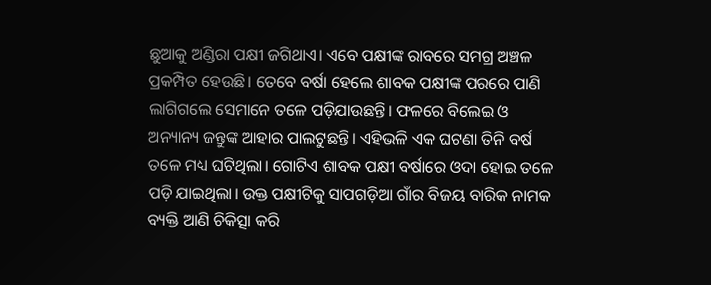ଛୁଆକୁ ଅଣ୍ଡିରା ପକ୍ଷୀ ଜଗିଥାଏ। ଏବେ ପକ୍ଷୀଙ୍କ ରାବରେ ସମଗ୍ର ଅଞ୍ଚଳ ପ୍ରକମ୍ପିତ ହେଉଛି। ତେବେ ବର୍ଷା ହେଲେ ଶାବକ ପକ୍ଷୀଙ୍କ ପରରେ ପାଣି ଲାଗିଗଲେ ସେମାନେ ତଳେ ପଡ଼ିଯାଉଛନ୍ତି। ଫଳରେ ବିଲେଇ ଓ ଅନ୍ୟାନ୍ୟ ଜନ୍ତୁଙ୍କ ଆହାର ପାଲଟୁଛନ୍ତି। ଏହିଭଳି ଏକ ଘଟଣା ତିନି ବର୍ଷ ତଳେ ମଧ୍ୟ ଘଟିଥିଲା। ଗୋଟିଏ ଶାବକ ପକ୍ଷୀ ବର୍ଷାରେ ଓଦା ହୋଇ ତଳେ ପଡ଼ି ଯାଇଥିଲା। ଉକ୍ତ ପକ୍ଷୀଟିକୁ ସାପଗଡ଼ିଆ ଗାଁର ବିଜୟ ବାରିକ ନାମକ ବ୍ୟକ୍ତି ଆଣି ଚିକିତ୍ସା କରି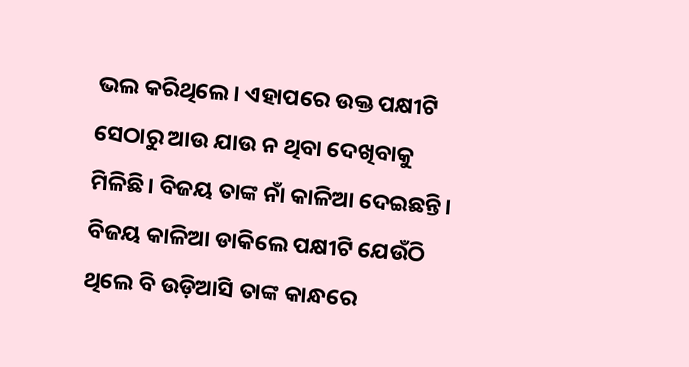ଭଲ କରିଥିଲେ। ଏହାପରେ ଉକ୍ତ ପକ୍ଷୀଟି ସେଠାରୁ ଆଉ ଯାଉ ନ ଥିବା ଦେଖିବାକୁ ମିଳିଛି। ବିଜୟ ତାଙ୍କ ନାଁ କାଳିଆ ଦେଇଛନ୍ତି। ବିଜୟ କାଳିଆ ଡାକିଲେ ପକ୍ଷୀଟି ଯେଉଁଠି ଥିଲେ ବି ଉଡ଼ିଆସି ତାଙ୍କ କାନ୍ଧରେ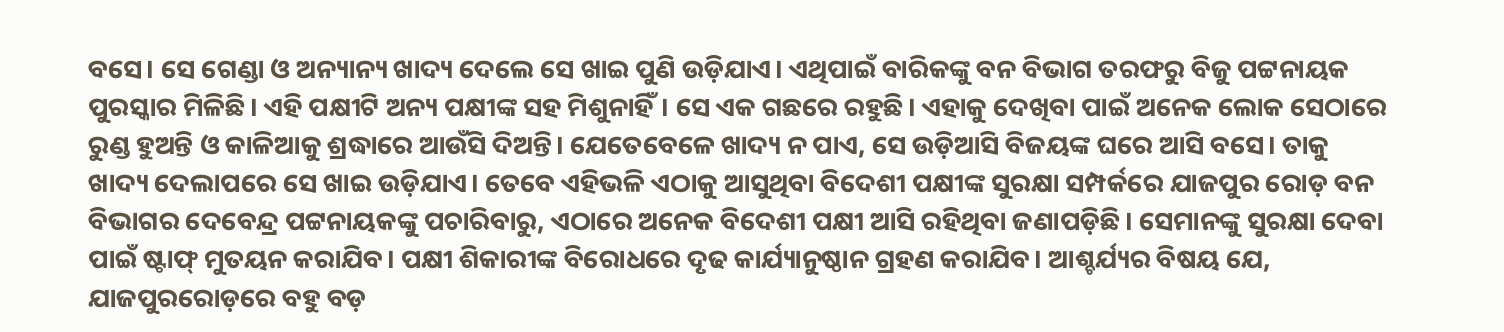ବସେ। ସେ ଗେଣ୍ଡା ଓ ଅନ୍ୟାନ୍ୟ ଖାଦ୍ୟ ଦେଲେ ସେ ଖାଇ ପୁଣି ଉଡ଼ିଯାଏ। ଏଥିପାଇଁ ବାରିକଙ୍କୁ ବନ ବିଭାଗ ତରଫରୁ ବିଜୁ ପଟ୍ଟନାୟକ ପୁରସ୍କାର ମିଳିଛି। ଏହି ପକ୍ଷୀଟି ଅନ୍ୟ ପକ୍ଷୀଙ୍କ ସହ ମିଶୁନାହିଁ। ସେ ଏକ ଗଛରେ ରହୁଛି। ଏହାକୁ ଦେଖିବା ପାଇଁ ଅନେକ ଲୋକ ସେଠାରେ ରୁଣ୍ଡ ହୁଅନ୍ତି ଓ କାଳିଆକୁ ଶ୍ରଦ୍ଧାରେ ଆଉଁସି ଦିଅନ୍ତି। ଯେତେବେଳେ ଖାଦ୍ୟ ନ ପାଏ, ସେ ଉଡ଼ିଆସି ବିଜୟଙ୍କ ଘରେ ଆସି ବସେ। ତାକୁ ଖାଦ୍ୟ ଦେଲାପରେ ସେ ଖାଇ ଉଡ଼ିଯାଏ। ତେବେ ଏହିଭଳି ଏଠାକୁ ଆସୁଥିବା ବିଦେଶୀ ପକ୍ଷୀଙ୍କ ସୁରକ୍ଷା ସମ୍ପର୍କରେ ଯାଜପୁର ରୋଡ଼ ବନ ବିଭାଗର ଦେବେନ୍ଦ୍ର ପଟ୍ଟନାୟକଙ୍କୁ ପଚାରିବାରୁ, ଏଠାରେ ଅନେକ ବିଦେଶୀ ପକ୍ଷୀ ଆସି ରହିଥିବା ଜଣାପଡ଼ିଛି। ସେମାନଙ୍କୁ ସୁରକ୍ଷା ଦେବା ପାଇଁ ଷ୍ଟାଫ୍‌ ମୁତୟନ କରାଯିବ। ପକ୍ଷୀ ଶିକାରୀଙ୍କ ବିରୋଧରେ ଦୃଢ କାର୍ଯ୍ୟାନୁଷ୍ଠାନ ଗ୍ରହଣ କରାଯିବ। ଆଶ୍ଚର୍ଯ୍ୟର ବିଷୟ ଯେ, ଯାଜପୁରରୋଡ଼ରେ ବହୁ ବଡ଼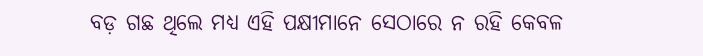ବଡ଼ ଗଛ ଥିଲେ ମଧ୍ୟ ଏହି ପକ୍ଷୀମାନେ ସେଠାରେ ନ ରହି କେବଳ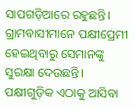ସାପଗଡ଼ିଆରେ ରହୁଛନ୍ତି। ଗ୍ରାମବାସୀମାନେ ପକ୍ଷୀପ୍ରେମୀ ହେଇଥିବାରୁ ସେମାନଙ୍କୁ ସୁରକ୍ଷା ଦେଉଛନ୍ତି। ପକ୍ଷୀଗୁଡ଼ିକ ଏଠାକୁ ଆସିବା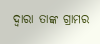ଦ୍ୱାରା ତାଙ୍କ ଗ୍ରାମର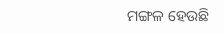ମଙ୍ଗଳ ହେଉଛି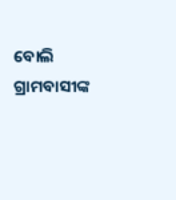ବୋଲି ଗ୍ରାମବାସୀଙ୍କ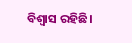ବିଶ୍ୱାସ ରହିଛି।